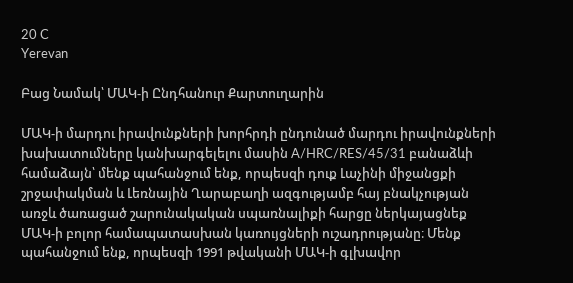20 C
Yerevan

Բաց Նամակ՝ ՄԱԿ‑ի Ընդհանուր Քարտուղարին

ՄԱԿ‑ի մարդու իրավունքների խորհրդի ընդունած մարդու իրավունքների խախատումները կանխարգելելու մասին A/HRC/RES/45/31 բանաձևի համաձայն՝ մենք պահանջում ենք, որպեսզի դուք Լաչինի միջանցքի շրջափակման և Լեռնային Ղարաբաղի ազգությամբ հայ բնակչության առջև ծառացած շարունակական սպառնալիքի հարցը ներկայացնեք ՄԱԿ‑ի բոլոր համապատասխան կառույցների ուշադրությանը։ Մենք պահանջում ենք, որպեսզի 1991 թվականի ՄԱԿ‑ի գլխավոր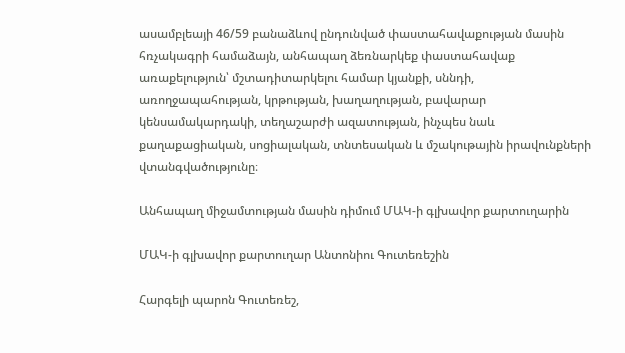ասամբլեայի 46/59 բանաձևով ընդունված փաստահավաքության մասին հռչակագրի համաձայն, անհապաղ ձեռնարկեք փաստահավաք առաքելություն՝ մշտադիտարկելու համար կյանքի, սննդի, առողջապահության, կրթության, խաղաղության, բավարար կենսամակարդակի, տեղաշարժի ազատության, ինչպես նաև քաղաքացիական, սոցիալական, տնտեսական և մշակութային իրավունքների վտանգվածությունը։

Անհապաղ միջամտության մասին դիմում ՄԱԿ‑ի գլխավոր քարտուղարին

ՄԱԿ‑ի գլխավոր քարտուղար Անտոնիու Գուտեռեշին

Հարգելի պարոն Գուտեռեշ,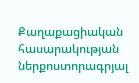Քաղաքացիական հասարակության ներքոստորագրյալ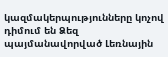կազմակերպությունները կոչով դիմում են Ձեզ պայմանավորված Լեռնային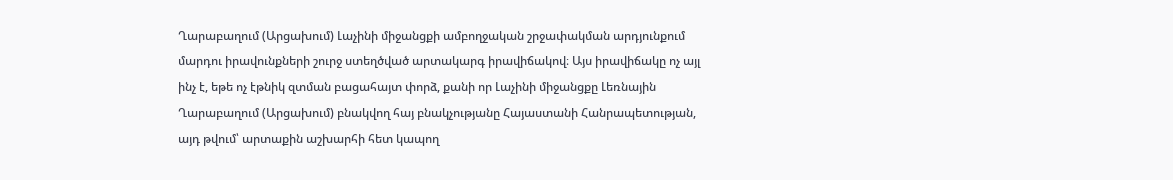Ղարաբաղում (Արցախում) Լաչինի միջանցքի ամբողջական շրջափակման արդյունքում մարդու իրավունքների շուրջ ստեղծված արտակարգ իրավիճակով։ Այս իրավիճակը ոչ այլ ինչ է, եթե ոչ էթնիկ զտման բացահայտ փորձ, քանի որ Լաչինի միջանցքը Լեռնային Ղարաբաղում (Արցախում) բնակվող հայ բնակչությանը Հայաստանի Հանրապետության, այդ թվում՝ արտաքին աշխարհի հետ կապող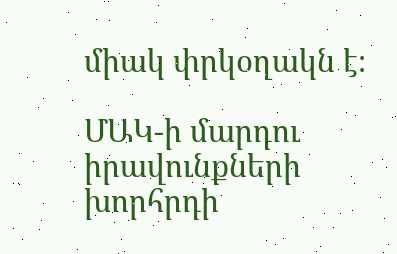միակ փրկօղակն է։

ՄԱԿ‑ի մարդու իրավունքների խորհրդի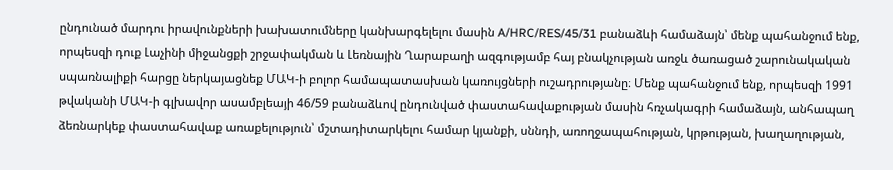ընդունած մարդու իրավունքների խախատումները կանխարգելելու մասին A/HRC/RES/45/31 բանաձևի համաձայն՝ մենք պահանջում ենք, որպեսզի դուք Լաչինի միջանցքի շրջափակման և Լեռնային Ղարաբաղի ազգությամբ հայ բնակչության առջև ծառացած շարունակական սպառնալիքի հարցը ներկայացնեք ՄԱԿ‑ի բոլոր համապատասխան կառույցների ուշադրությանը։ Մենք պահանջում ենք, որպեսզի 1991 թվականի ՄԱԿ‑ի գլխավոր ասամբլեայի 46/59 բանաձևով ընդունված փաստահավաքության մասին հռչակագրի համաձայն, անհապաղ ձեռնարկեք փաստահավաք առաքելություն՝ մշտադիտարկելու համար կյանքի, սննդի, առողջապահության, կրթության, խաղաղության,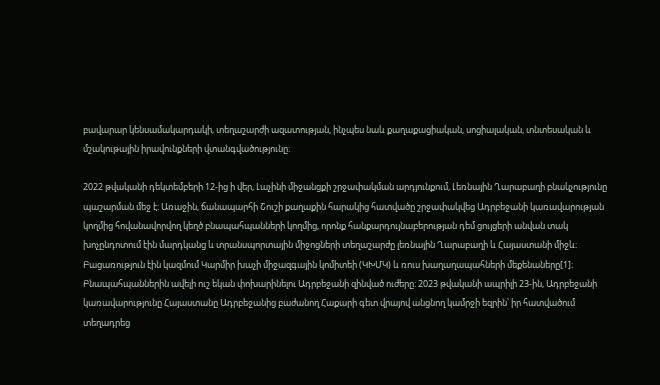բավարար կենսամակարդակի, տեղաշարժի ազատության, ինչպես նաև քաղաքացիական, սոցիալական, տնտեսական և մշակութային իրավունքների վտանգվածությունը։

2022 թվականի դեկտեմբերի 12-ից ի վեր, Լաչինի միջանցքի շրջափակման արդյունքում, Լեռնային Ղարաբաղի բնակչությունը պաշարման մեջ է։ Առաջին, ճանապարհի Շուշի քաղաքին հարակից հատվածը շրջափակվեց Ադրբեջանի կառավարության կողմից հովանավորվող կեղծ բնապահպանների կողմից, որոնք հանքարդույնաբերության դեմ ցույցերի անվան տակ խոչընդոտում էին մարդկանց և տրանսպորտային միջոցների տեղաշարժը լեռնային Ղարաբաղի և Հայաստանի միջև։ Բացառություն էին կազմում Կարմիր խաչի միջազգային կոմիտեի (ԿԽՄԿ) և ռուս խաղաղապահների մեքենաները[1]։ Բնապահպաններին ավելի ուշ եկան փոխարինելու Ադրբեջանի զինված ուժերը։ 2023 թվականի ապրիլի 23-ին, Ադրբեջանի կառավարությունը Հայաստանը Ադրբեջանից բաժանող Հաքարի գետ վրայով անցնող կամրջի եզրին՝ իր հատվածում տեղադրեց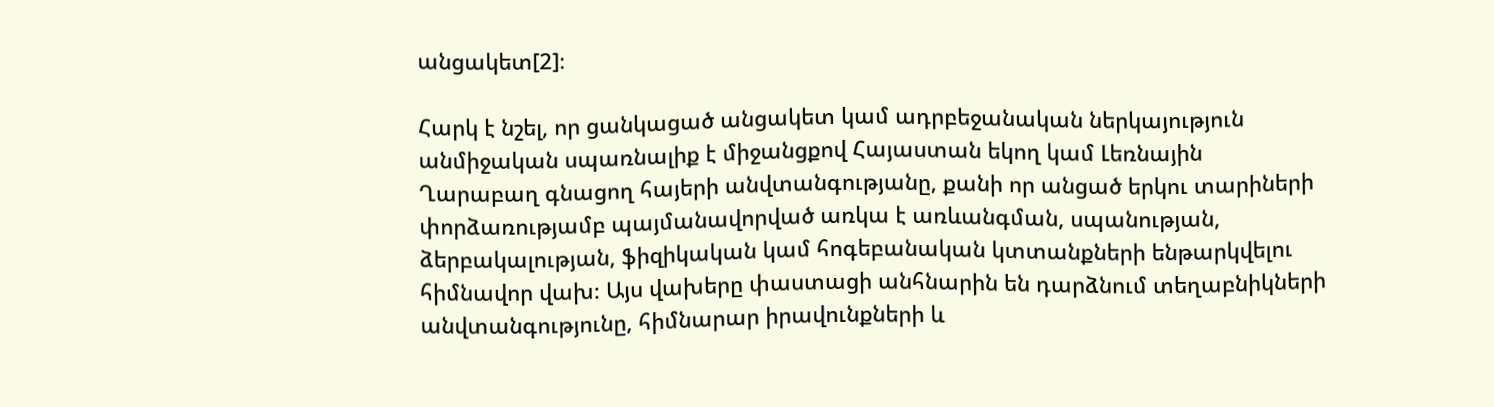անցակետ[2]։

Հարկ է նշել, որ ցանկացած անցակետ կամ ադրբեջանական ներկայություն անմիջական սպառնալիք է միջանցքով Հայաստան եկող կամ Լեռնային Ղարաբաղ գնացող հայերի անվտանգությանը, քանի որ անցած երկու տարիների փորձառությամբ պայմանավորված առկա է առևանգման, սպանության, ձերբակալության, ֆիզիկական կամ հոգեբանական կտտանքների ենթարկվելու հիմնավոր վախ։ Այս վախերը փաստացի անհնարին են դարձնում տեղաբնիկների անվտանգությունը, հիմնարար իրավունքների և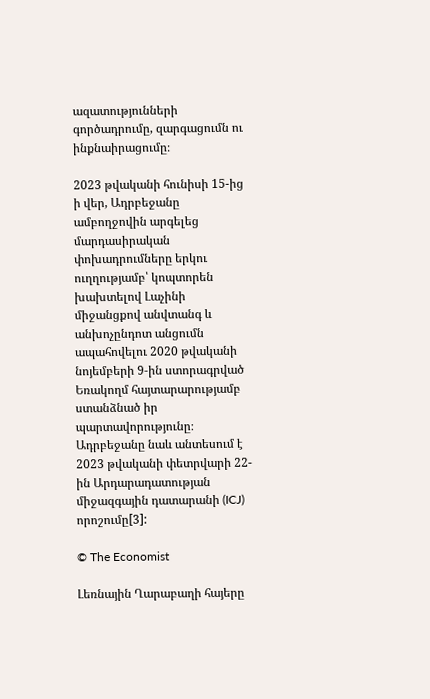ազատությունների գործադրումը, զարգացումն ու ինքնաիրացումը։

2023 թվականի հունիսի 15-ից ի վեր, Ադրբեջանը ամբողջովին արգելեց մարդասիրական փոխադրումները երկու ուղղությամբ՝ կոպտորեն խախտելով Լաչինի միջանցքով անվտանգ և անխոչընդոտ անցումն ապահովելու 2020 թվականի նոյեմբերի 9‑ին ստորագրված Եռակողմ հայտարարությամբ ստանձնած իր պարտավորությունը։ Ադրբեջանը նաև անտեսում է 2023 թվականի փետրվարի 22-ին Արդարադատության միջազգային դատարանի (ICJ) որոշումը[3]:

© The Economist

Լեռնային Ղարաբաղի հայերը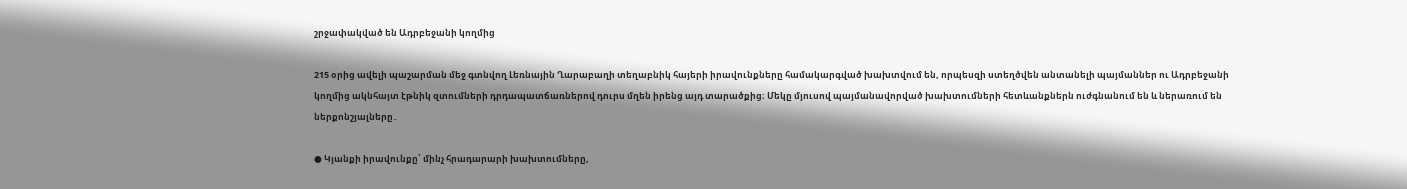շրջափակված են Ադրբեջանի կողմից

215 օրից ավելի պաշարման մեջ գտնվող Լեռնային Ղարաբաղի տեղաբնիկ հայերի իրավունքները համակարգված խախտվում են, որպեսզի ստեղծվեն անտանելի պայմաններ ու Ադրբեջանի կողմից ակնհայտ էթնիկ զտումների դրդապատճառներով դուրս մղեն իրենց այդ տարածքից։ Մեկը մյուսով պայմանավորված խախտումների հետևանքներն ուժգնանում են և ներառում են ներքոնշյալները․

● Կյանքի իրավունքը՝ մինչ հրադարարի խախտումները,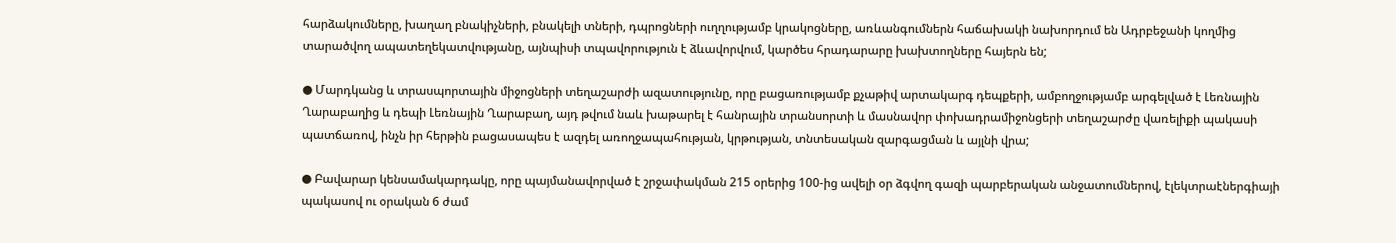հարձակումները, խաղաղ բնակիչների, բնակելի տների, դպրոցների ուղղությամբ կրակոցները, առևանգումներն հաճախակի նախորդում են Ադրբեջանի կողմից տարածվող ապատեղեկատվությանը, այնպիսի տպավորություն է ձևավորվում, կարծես հրադարարը խախտողները հայերն են;

● Մարդկանց և տրասպորտային միջոցների տեղաշարժի ազատությունը, որը բացառությամբ քչաթիվ արտակարգ դեպքերի, ամբողջությամբ արգելված է Լեռնային Ղարաբաղից և դեպի Լեռնային Ղարաբաղ, այդ թվում նաև խաթարել է հանրային տրանսորտի և մասնավոր փոխադրամիջոնցերի տեղաշարժը վառելիքի պակասի պատճառով, ինչն իր հերթին բացասապես է ազդել առողջապահության, կրթության, տնտեսական զարգացման և այլնի վրա;

● Բավարար կենսամակարդակը, որը պայմանավորված է շրջափակման 215 օրերից 100-ից ավելի օր ձգվող գազի պարբերական անջատումներով, էլեկտրաէներգիայի պակասով ու օրական 6 ժամ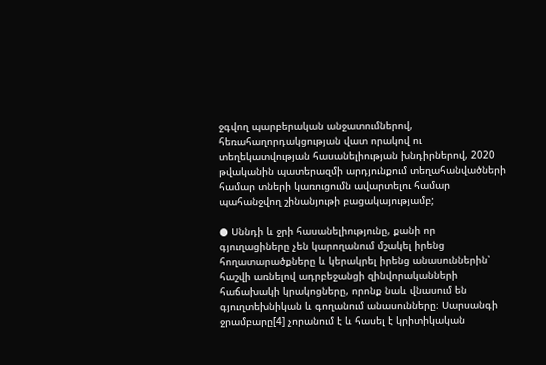ջգվող պարբերական անջատումներով, հեռահաղորդակցության վատ որակով ու տեղեկատվության հասանելիության խնդիրներով, 2020 թվականին պատերազմի արդյունքում տեղահանվածների համար տների կառուցումն ավարտելու համար պահանջվող շինանյութի բացակայությամբ;

● Սննդի և ջրի հասանելիությունը, քանի որ գյուղացիները չեն կարողանում մշակել իրենց հողատարածքները և կերակրել իրենց անասուններին՝ հաշվի առնելով ադրբեջանցի զինվորականների հաճախակի կրակոցները, որոնք նաև վնասում են գյուղտեխնիկան և գողանում անասունները։ Սարսանգի ջրամբարը[4] չորանում է և հասել է կրիտիկական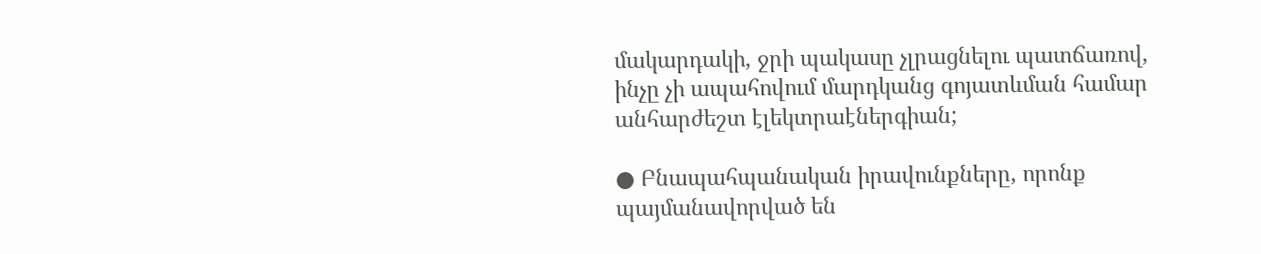մակարդակի, ջրի պակասը չլրացնելու պատճառով, ինչը չի ապահովում մարդկանց գոյատևման համար անհարժեշտ էլեկտրաէներգիան;

● Բնապահպանական իրավունքները, որոնք պայմանավորված են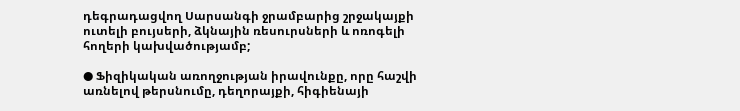դեգրադացվող Սարսանգի ջրամբարից շրջակայքի ուտելի բույսերի, ձկնային ռեսուրսների և ոռոգելի հողերի կախվածությամբ;

● Ֆիզիկական առողջության իրավունքը, որը հաշվի առնելով թերսնումը, դեղորայքի, հիգիենայի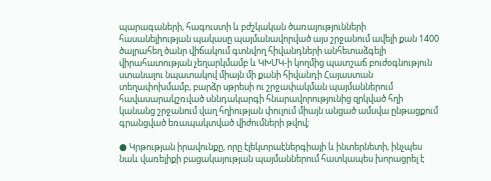պարագաների, հագուստի և բժշկական ծառայությունների հասանելիության պակասը պայմանավորված այս շրջանում ավելի քան 1400 ծայրահեղ ծանր վիճակում գտնվող հիվանդների անհետաձգելի վիրահատության չեղարկմամբ և ԿԽՄԿ‑ի կողմից պատշաճ բուժօգնություն ստանալու նպատակով միայն մի քանի հիվանդի Հայաստան տեղափոխմամբ, բարձր սթրեսի ու շրջափակման պայմաններում հավասարակշռված սննդակարգի հնարավորությունից զրկված հղի կանանց շրջանում վաղ հղիության փուլում միայն անցած ամսվա ընթացքում գրանցված եռապակտված վիժումների թվով;

● Կրթության իրավունքը, որը էլեկտրաէներգիայի և ինտերնետի, ինչպես նաև վառելիքի բացակայության պայմաններում հատկապես խորացրել է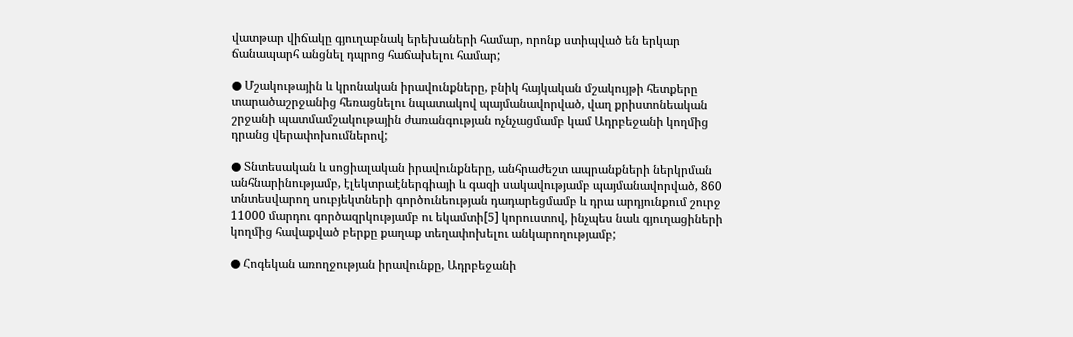վատթար վիճակը գյուղաբնակ երեխաների համար, որոնք ստիպված են երկար ճանապարհ անցնել դպրոց հաճախելու համար;

● Մշակութային և կրոնական իրավունքները, բնիկ հայկական մշակույթի հետքերը տարածաշրջանից հեռացնելու նպատակով պայմանավորված, վաղ քրիստոնեական շրջանի պատմամշակութային ժառանգության ոչնչացմամբ կամ Ադրբեջանի կողմից դրանց վերափոխումներով;

● Տնտեսական և սոցիալական իրավունքները, անհրաժեշտ ապրանքների ներկրման անհնարինությամբ, էլեկտրաէներգիայի և գազի սակավությամբ պայմանավորված, 860 տնտեսվարող սուբյեկտների գործունեության դադարեցմամբ և դրա արդյունքում շուրջ 11000 մարդու գործազրկությամբ ու եկամտի[5] կորուստով, ինչպես նաև գյուղացիների կողմից հավաքված բերքը քաղաք տեղափոխելու անկարողությամբ;

● Հոգեկան առողջության իրավունքը, Ադրբեջանի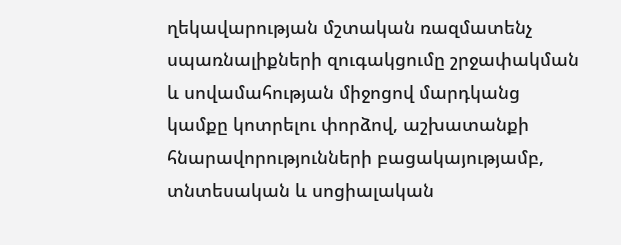ղեկավարության մշտական ռազմատենչ սպառնալիքների զուգակցումը շրջափակման և սովամահության միջոցով մարդկանց կամքը կոտրելու փորձով, աշխատանքի հնարավորությունների բացակայությամբ, տնտեսական և սոցիալական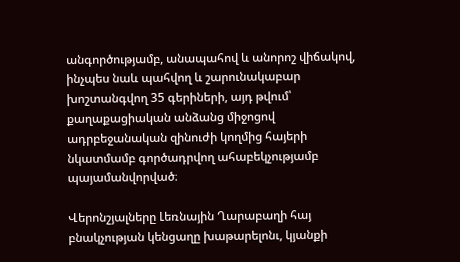անգործությամբ, անապահով և անորոշ վիճակով, ինչպես նաև պահվող և շարունակաբար խոշտանգվող 35 գերիների, այդ թվում՝ քաղաքացիական անձանց միջոցով ադրբեջանական զինուժի կողմից հայերի նկատմամբ գործադրվող ահաբեկչությամբ պայամանվորված։

Վերոնշյալները Լեռնային Ղարաբաղի հայ բնակչության կենցաղը խաթարելոնւ, կյանքի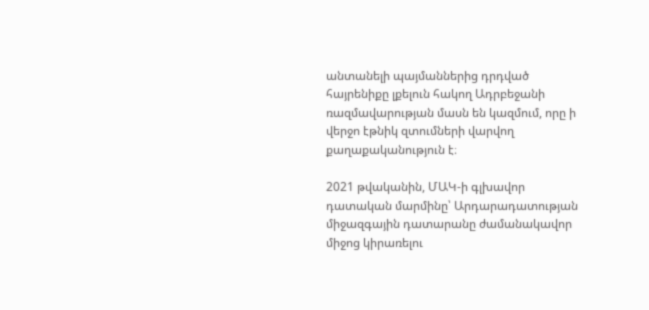անտանելի պայմաններից դրդված հայրենիքը լքելուն հակող Ադրբեջանի ռազմավարության մասն են կազմում, որը ի վերջո էթնիկ զտումների վարվող քաղաքականություն է։

2021 թվականին, ՄԱԿ‑ի գլխավոր դատական մարմինը՝ Արդարադատության միջազգային դատարանը ժամանակավոր միջոց կիրառելու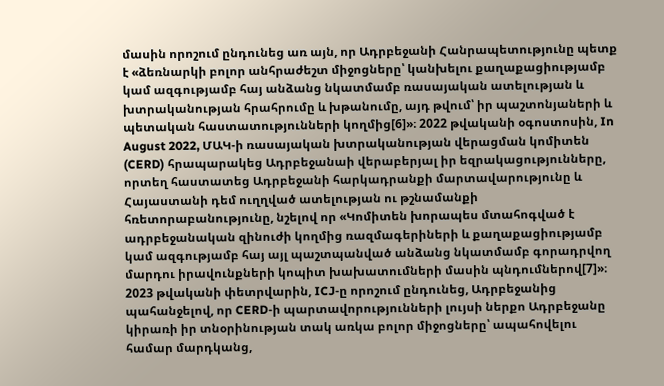մասին որոշում ընդունեց առ այն, որ Ադրբեջանի Հանրապետությունը պետք է «ձեռնարկի բոլոր անհրաժեշտ միջոցները՝ կանխելու քաղաքացիությամբ կամ ազգությամբ հայ անձանց նկատմամբ ռասայական ատելության և խտրականության հրահրումը և խթանումը, այդ թվում՝ իր պաշտոնյաների և պետական հաստատությունների կողմից[6]»։ 2022 թվականի օգոստոսին, In August 2022, ՄԱԿ‑ի ռասայական խտրականության վերացման կոմիտեն (CERD) հրապարակեց Ադրբեջանաի վերաբերյալ իր եզրակացությունները, որտեղ հաստատեց Ադրբեջանի հարկադրանքի մարտավարությունը և Հայաստանի դեմ ուղղված ատելության ու թշնամանքի հռետորաբանությունը, նշելով որ «Կոմիտեն խորապես մտահոգված է ադրբեջանական զինուժի կողմից ռազմագերիների և քաղաքացիությամբ կամ ազգությամբ հայ այլ պաշտպանված անձանց նկատմամբ գորադրվող մարդու իրավունքների կոպիտ խախատումների մասին պնդումներով[7]»։ 2023 թվականի փետրվարին, ICJ‑ը որոշում ընդունեց, Ադրբեջանից պահանջելով, որ CERD‑ի պարտավորությունների լույսի ներքո Ադրբեջանը կիրառի իր տնօրինության տակ առկա բոլոր միջոցները՝ ապահովելու համար մարդկանց,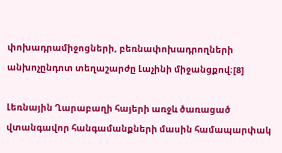փոխադրամիջոցների, բեռնափոխադրողների անխոչընդոտ տեղաշարժը Լաչինի միջանցքով։[8]

Լեռնային Ղարաբաղի հայերի առջև ծառացած վտանգավոր հանգամանքների մասին համապարփակ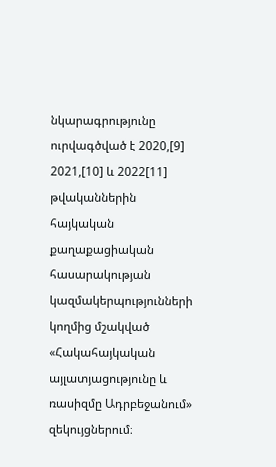նկարագրությունը ուրվագծված է 2020,[9] 2021,[10] և 2022[11] թվականներին հայկական քաղաքացիական հասարակության կազմակերպությունների կողմից մշակված «Հակահայկական այլատյացությունը և ռասիզմը Ադրբեջանում» զեկույցներում։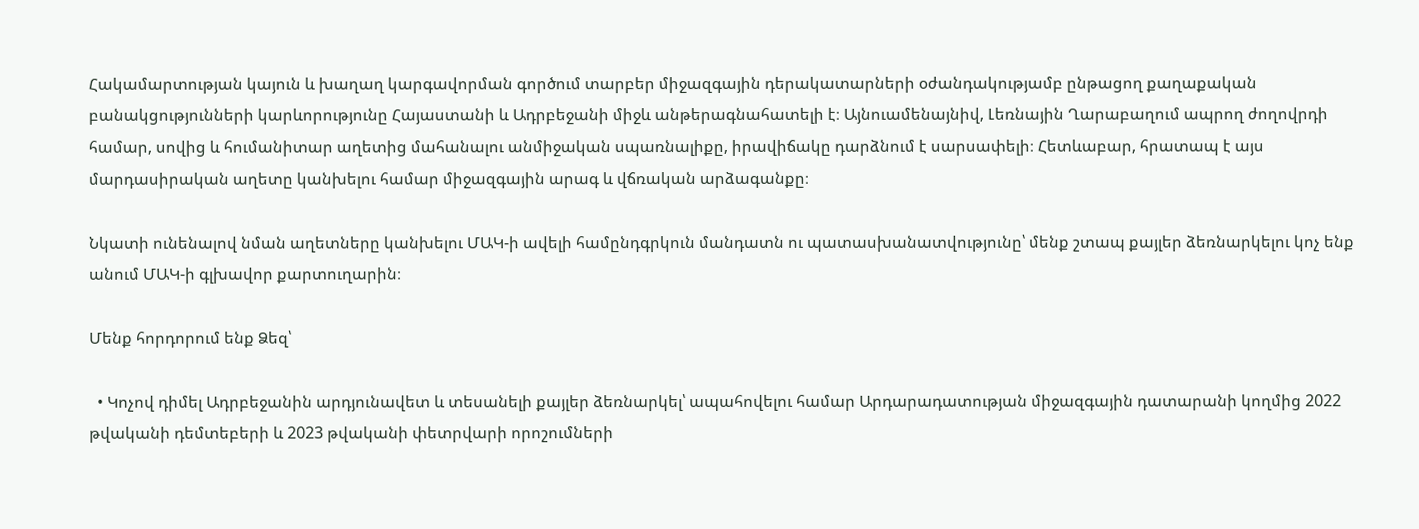Հակամարտության կայուն և խաղաղ կարգավորման գործում տարբեր միջազգային դերակատարների օժանդակությամբ ընթացող քաղաքական բանակցությունների կարևորությունը Հայաստանի և Ադրբեջանի միջև անթերագնահատելի է։ Այնուամենայնիվ, Լեռնային Ղարաբաղում ապրող ժողովրդի համար, սովից և հումանիտար աղետից մահանալու անմիջական սպառնալիքը, իրավիճակը դարձնում է սարսափելի։ Հետևաբար, հրատապ է այս մարդասիրական աղետը կանխելու համար միջազգային արագ և վճռական արձագանքը։

Նկատի ունենալով նման աղետները կանխելու ՄԱԿ‑ի ավելի համընդգրկուն մանդատն ու պատասխանատվությունը՝ մենք շտապ քայլեր ձեռնարկելու կոչ ենք անում ՄԱԿ‑ի գլխավոր քարտուղարին։

Մենք հորդորում ենք Ձեզ՝

  • Կոչով դիմել Ադրբեջանին արդյունավետ և տեսանելի քայլեր ձեռնարկել՝ ապահովելու համար Արդարադատության միջազգային դատարանի կողմից 2022 թվականի դեմտեբերի և 2023 թվականի փետրվարի որոշումների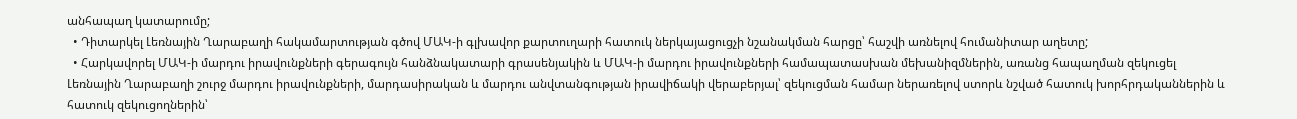անհապաղ կատարումը;
  • Դիտարկել Լեռնային Ղարաբաղի հակամարտության գծով ՄԱԿ‑ի գլխավոր քարտուղարի հատուկ ներկայացուցչի նշանակման հարցը՝ հաշվի առնելով հումանիտար աղետը;
  • Հարկավորել ՄԱԿ‑ի մարդու իրավունքների գերագույն հանձնակատարի գրասենյակին և ՄԱԿ‑ի մարդու իրավունքների համապատասխան մեխանիզմներին, առանց հապաղման զեկուցել Լեռնային Ղարաբաղի շուրջ մարդու իրավունքների, մարդասիրական և մարդու անվտանգության իրավիճակի վերաբերյալ՝ զեկուցման համար ներառելով ստորև նշված հատուկ խորհրդականներին և հատուկ զեկուցողներին՝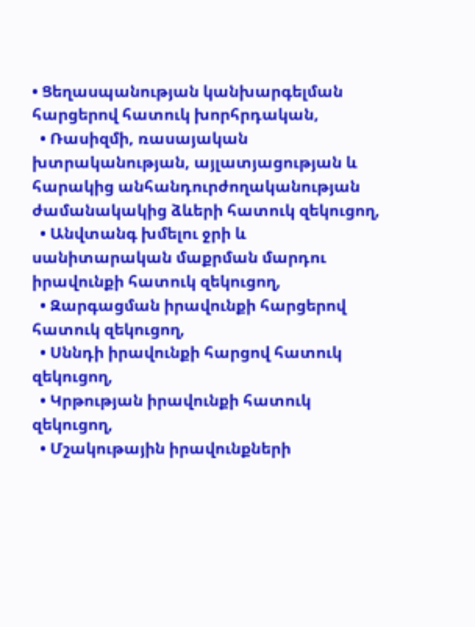• Ցեղասպանության կանխարգելման հարցերով հատուկ խորհրդական,
  • Ռասիզմի, ռասայական խտրականության, այլատյացության և հարակից անհանդուրժողականության ժամանակակից ձևերի հատուկ զեկուցող,
  • Անվտանգ խմելու ջրի և սանիտարական մաքրման մարդու իրավունքի հատուկ զեկուցող,
  • Զարգացման իրավունքի հարցերով հատուկ զեկուցող,
  • Սննդի իրավունքի հարցով հատուկ զեկուցող,
  • Կրթության իրավունքի հատուկ զեկուցող,
  • Մշակութային իրավունքների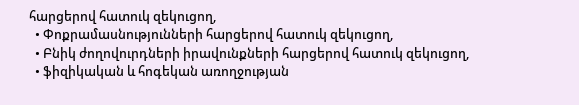հարցերով հատուկ զեկուցող,
  • Փոքրամասնությունների հարցերով հատուկ զեկուցող,
  • Բնիկ ժողովուրդների իրավունքների հարցերով հատուկ զեկուցող,
  • ֆիզիկական և հոգեկան առողջության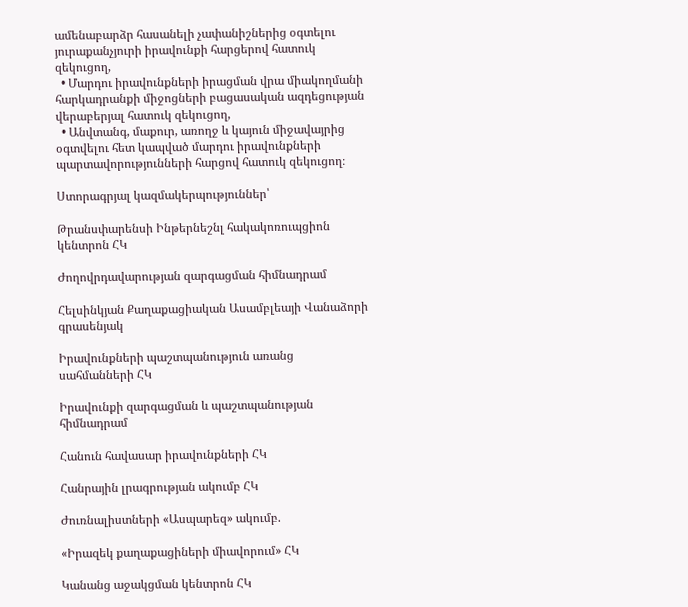ամենաբարձր հասանելի չափանիշներից օգտելու յուրաքանչյուրի իրավունքի հարցերով հատուկ զեկուցող,
  • Մարդու իրավունքների իրացման վրա միակողմանի հարկադրանքի միջոցների բացասական ազդեցության վերաբերյալ հատուկ զեկուցող,
  • Անվտանգ, մաքուր, առողջ և կայուն միջավայրից օգտվելու հետ կապված մարդու իրավունքների պարտավորությունների հարցով հատուկ զեկուցող։

Ստորագրյալ կազմակերպություններ՝

Թրանսփարենսի Ինթերնեշնլ հակակոռուպցիոն կենտրոն ՀԿ

Ժողովրդավարության զարգացման հիմնադրամ

Հելսինկյան Քաղաքացիական Ասամբլեայի Վանաձորի գրասենյակ

Իրավունքների պաշտպանություն առանց սահմանների ՀԿ

Իրավունքի զարգացման և պաշտպանության հիմնադրամ

Հանուն հավասար իրավունքների ՀԿ

Հանրային լրագրության ակումբ ՀԿ

Ժուռնալիստների «Ասպարեզ» ակումբ.

«Իրազեկ քաղաքացիների միավորում» ՀԿ

Կանանց աջակցման կենտրոն ՀԿ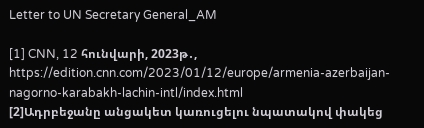Letter to UN Secretary General_AM

[1] CNN, 12 հունվարի, 2023թ․, https://edition.cnn.com/2023/01/12/europe/armenia-azerbaijan-nagorno-karabakh-lachin-intl/index.html
[2]Ադրբեջանը անցակետ կառուցելու նպատակով փակեց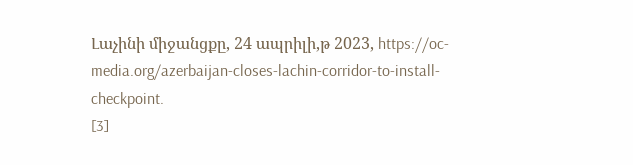Լաչինի միջանցքը, 24 ապրիլի,թ 2023, https://oc-media.org/azerbaijan-closes-lachin-corridor-to-install-checkpoint.
[3]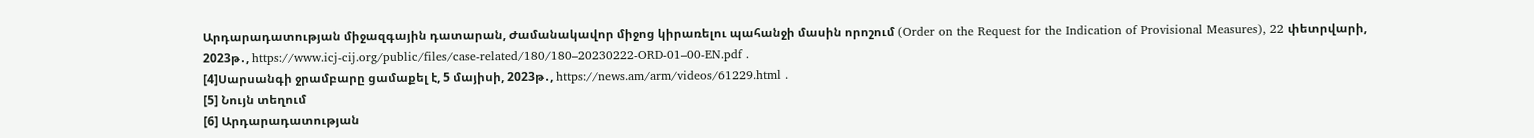Արդարադատության միջազգային դատարան, Ժամանակավոր միջոց կիրառելու պահանջի մասին որոշում (Order on the Request for the Indication of Provisional Measures), 22 փետրվարի, 2023թ․, https://www.icj-cij.org/public/files/case-related/180/180–20230222-ORD-01–00-EN.pdf .
[4]Սարսանգի ջրամբարը ցամաքել է, 5 մայիսի, 2023թ․, https://news.am/arm/videos/61229.html .
[5] Նույն տեղում
[6] Արդարադատության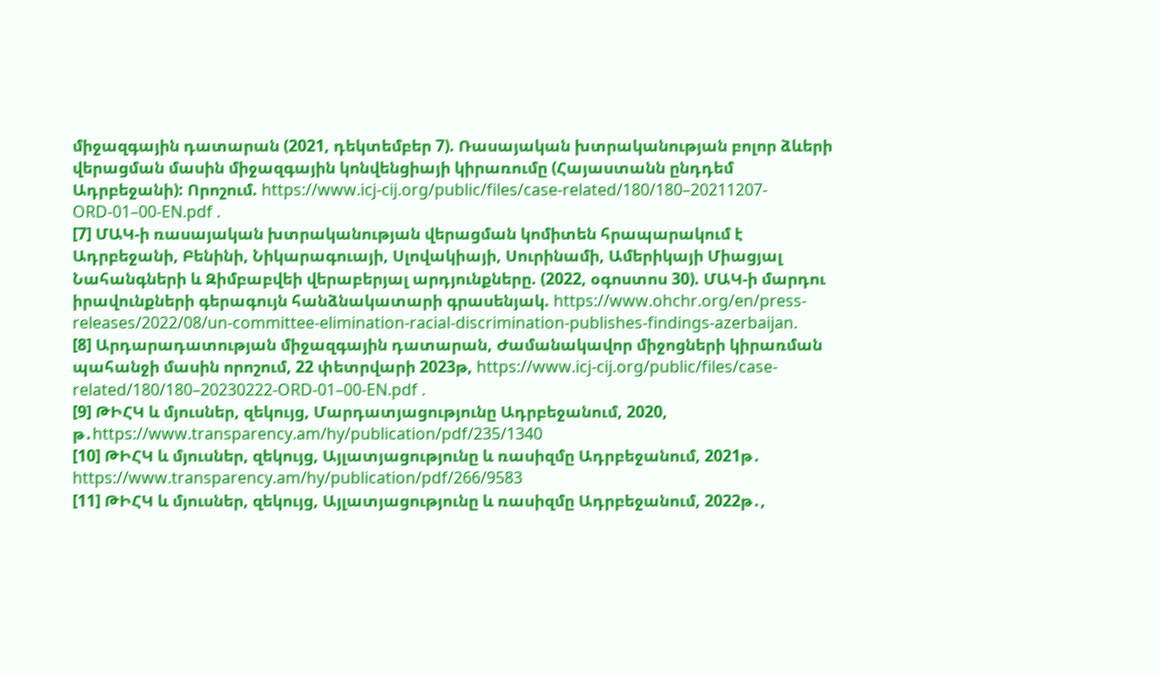միջազգային դատարան (2021, դեկտեմբեր 7). Ռասայական խտրականության բոլոր ձևերի վերացման մասին միջազգային կոնվենցիայի կիրառումը (Հայաստանն ընդդեմ Ադրբեջանի): Որոշում. https://www.icj-cij.org/public/files/case-related/180/180–20211207-ORD-01–00-EN.pdf .
[7] ՄԱԿ‑ի ռասայական խտրականության վերացման կոմիտեն հրապարակում է Ադրբեջանի, Բենինի, Նիկարագուայի, Սլովակիայի, Սուրինամի, Ամերիկայի Միացյալ Նահանգների և Զիմբաբվեի վերաբերյալ արդյունքները. (2022, օգոստոս 30). ՄԱԿ‑ի մարդու իրավունքների գերագույն հանձնակատարի գրասենյակ. https://www.ohchr.org/en/press-releases/2022/08/un-committee-elimination-racial-discrimination-publishes-findings-azerbaijan.
[8] Արդարադատության միջազգային դատարան, Ժամանակավոր միջոցների կիրառման պահանջի մասին որոշում, 22 փետրվարի 2023թ, https://www.icj-cij.org/public/files/case-related/180/180–20230222-ORD-01–00-EN.pdf .
[9] ԹԻՀԿ և մյուսներ, զեկույց, Մարդատյացությունը Ադրբեջանում, 2020, թ․https://www.transparency.am/hy/publication/pdf/235/1340
[10] ԹԻՀԿ և մյուսներ, զեկույց, Այլատյացությունը և ռասիզմը Ադրբեջանում, 2021թ․ https://www.transparency.am/hy/publication/pdf/266/9583
[11] ԹԻՀԿ և մյուսներ, զեկույց, Այլատյացությունը և ռասիզմը Ադրբեջանում, 2022թ․,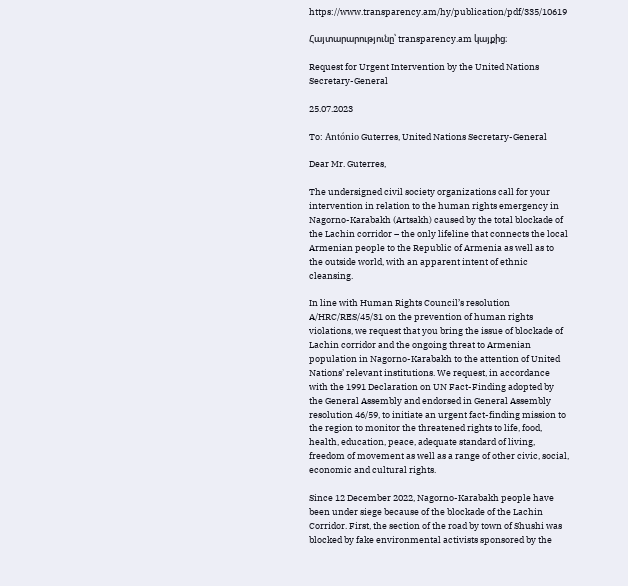https://www.transparency.am/hy/publication/pdf/335/10619

Հայտարարությունը՝ transparency.am կայքից։

Request for Urgent Intervention by the United Nations Secretary-General

25.07.2023

To: António Guterres, United Nations Secretary-General

Dear Mr. Guterres,

The undersigned civil society organizations call for your intervention in relation to the human rights emergency in Nagorno-Karabakh (Artsakh) caused by the total blockade of the Lachin corridor – the only lifeline that connects the local Armenian people to the Republic of Armenia as well as to the outside world, with an apparent intent of ethnic cleansing.

In line with Human Rights Council’s resolution A/HRC/RES/45/31 on the prevention of human rights violations, we request that you bring the issue of blockade of Lachin corridor and the ongoing threat to Armenian population in Nagorno-Karabakh to the attention of United Nations’ relevant institutions. We request, in accordance with the 1991 Declaration on UN Fact-Finding adopted by the General Assembly and endorsed in General Assembly resolution 46/59, to initiate an urgent fact-finding mission to the region to monitor the threatened rights to life, food, health, education, peace, adequate standard of living, freedom of movement as well as a range of other civic, social, economic and cultural rights.

Since 12 December 2022, Nagorno-Karabakh people have been under siege because of the blockade of the Lachin Corridor. First, the section of the road by town of Shushi was blocked by fake environmental activists sponsored by the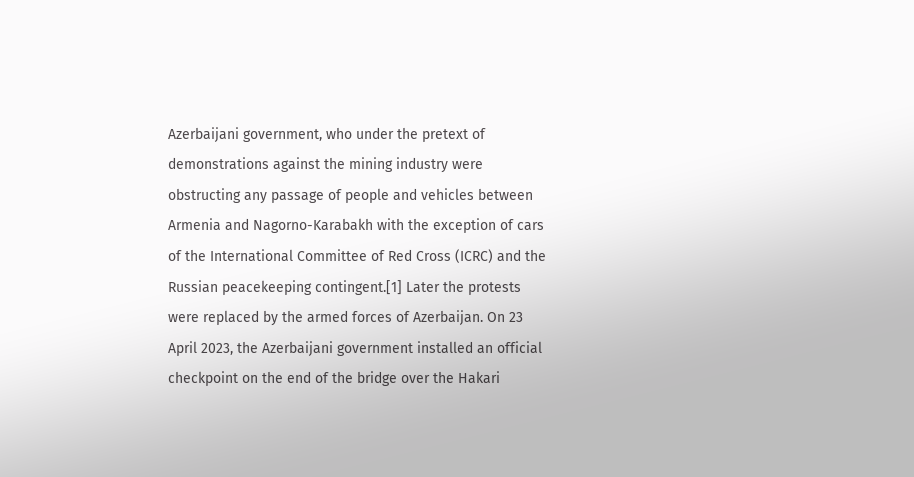Azerbaijani government, who under the pretext of demonstrations against the mining industry were obstructing any passage of people and vehicles between Armenia and Nagorno-Karabakh with the exception of cars of the International Committee of Red Cross (ICRC) and the Russian peacekeeping contingent.[1] Later the protests were replaced by the armed forces of Azerbaijan. On 23 April 2023, the Azerbaijani government installed an official checkpoint on the end of the bridge over the Hakari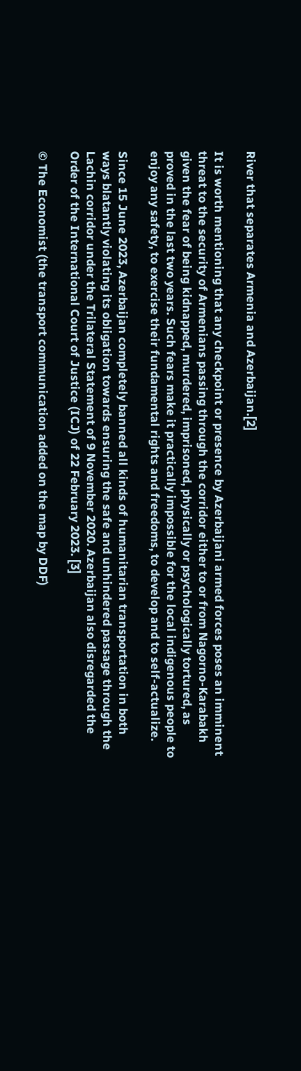River that separates Armenia and Azerbaijan.[2]

It is worth mentioning that any checkpoint or presence by Azerbaijani armed forces poses an imminent threat to the security of Armenians passing through the corridor either to or from Nagorno-Karabakh given the fear of being kidnapped, murdered, imprisoned, physically or psychologically tortured, as proved in the last two years. Such fears make it practically impossible for the local indigenous people to enjoy any safety, to exercise their fundamental rights and freedoms, to develop and to self-actualize.

Since 15 June 2023, Azerbaijan completely banned all kinds of humanitarian transportation in both ways blatantly violating its obligation towards ensuring the safe and unhindered passage through the Lachin corridor under the Trilateral Statement of 9 November 2020. Azerbaijan also disregarded the Order of the International Court of Justice (ICJ) of 22 February 2023. [3]

© The Economist (the transport communication added on the map by DDF)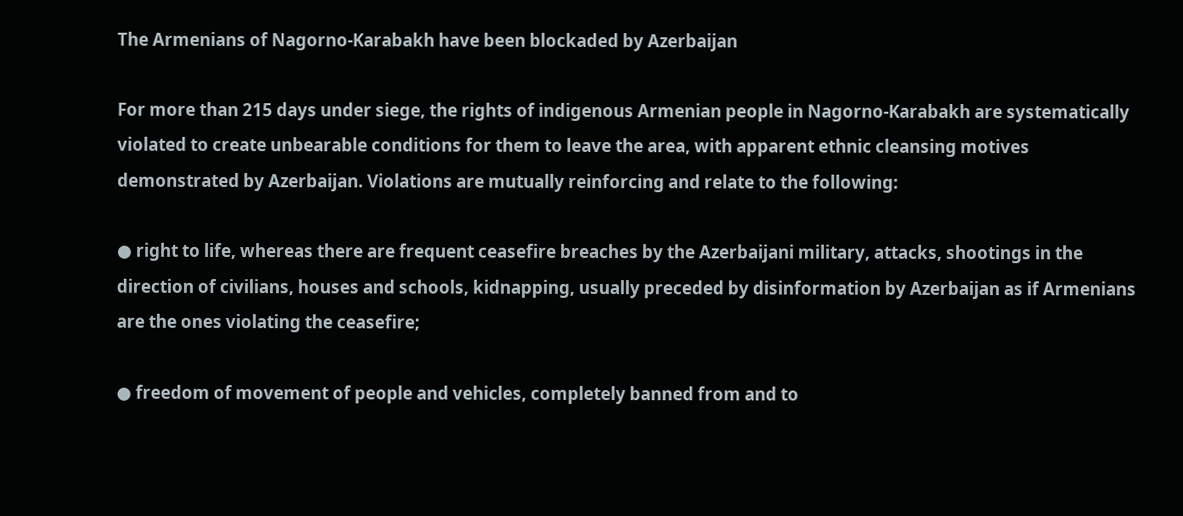The Armenians of Nagorno-Karabakh have been blockaded by Azerbaijan

For more than 215 days under siege, the rights of indigenous Armenian people in Nagorno-Karabakh are systematically violated to create unbearable conditions for them to leave the area, with apparent ethnic cleansing motives demonstrated by Azerbaijan. Violations are mutually reinforcing and relate to the following:

● right to life, whereas there are frequent ceasefire breaches by the Azerbaijani military, attacks, shootings in the direction of civilians, houses and schools, kidnapping, usually preceded by disinformation by Azerbaijan as if Armenians are the ones violating the ceasefire;

● freedom of movement of people and vehicles, completely banned from and to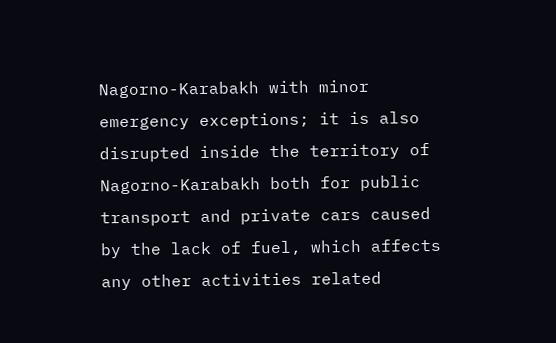Nagorno-Karabakh with minor emergency exceptions; it is also disrupted inside the territory of Nagorno-Karabakh both for public transport and private cars caused by the lack of fuel, which affects any other activities related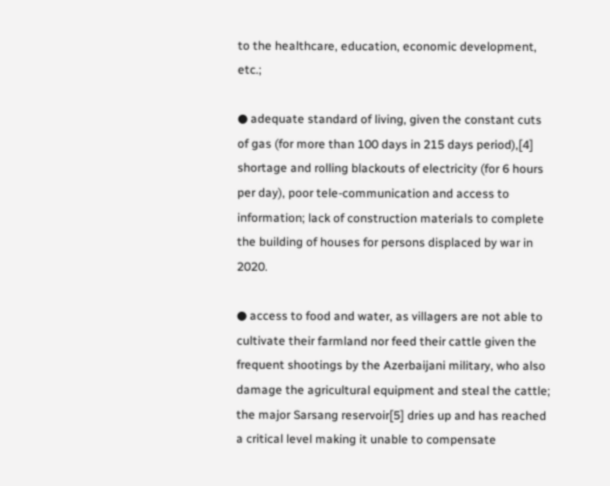to the healthcare, education, economic development, etc.;

● adequate standard of living, given the constant cuts of gas (for more than 100 days in 215 days period),[4] shortage and rolling blackouts of electricity (for 6 hours per day), poor tele-communication and access to information; lack of construction materials to complete the building of houses for persons displaced by war in 2020.

● access to food and water, as villagers are not able to cultivate their farmland nor feed their cattle given the frequent shootings by the Azerbaijani military, who also damage the agricultural equipment and steal the cattle; the major Sarsang reservoir[5] dries up and has reached a critical level making it unable to compensate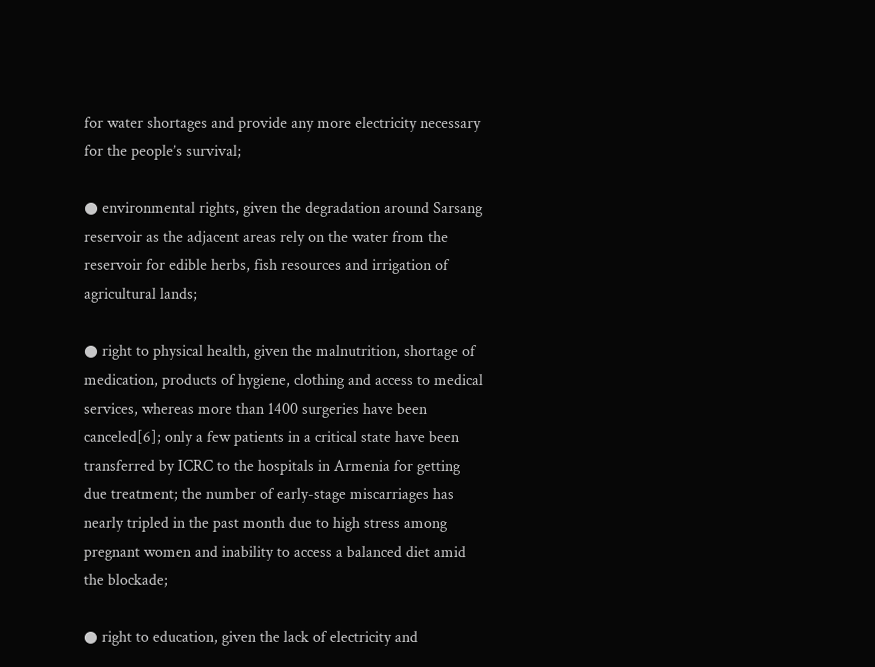for water shortages and provide any more electricity necessary for the people’s survival;

● environmental rights, given the degradation around Sarsang reservoir as the adjacent areas rely on the water from the reservoir for edible herbs, fish resources and irrigation of agricultural lands;

● right to physical health, given the malnutrition, shortage of medication, products of hygiene, clothing and access to medical services, whereas more than 1400 surgeries have been canceled[6]; only a few patients in a critical state have been transferred by ICRC to the hospitals in Armenia for getting due treatment; the number of early-stage miscarriages has nearly tripled in the past month due to high stress among pregnant women and inability to access a balanced diet amid the blockade;

● right to education, given the lack of electricity and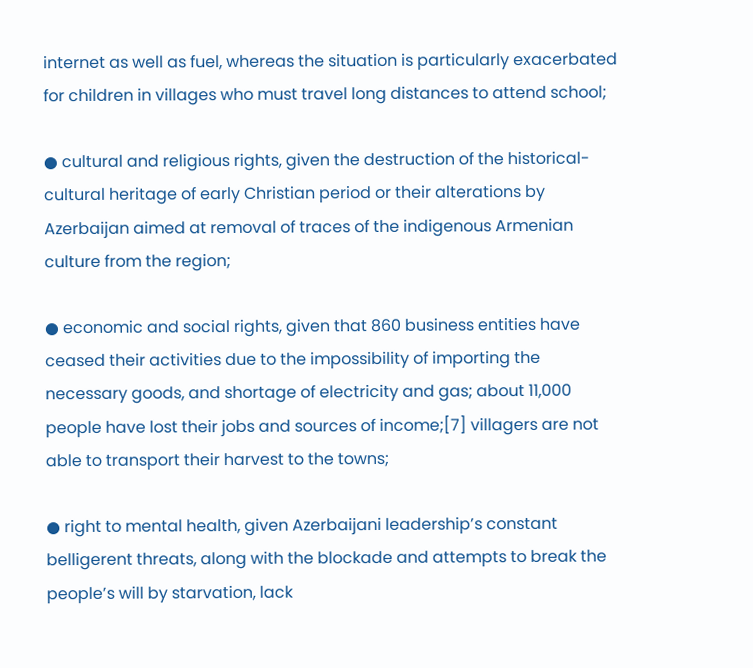internet as well as fuel, whereas the situation is particularly exacerbated for children in villages who must travel long distances to attend school;

● cultural and religious rights, given the destruction of the historical-cultural heritage of early Christian period or their alterations by Azerbaijan aimed at removal of traces of the indigenous Armenian culture from the region;

● economic and social rights, given that 860 business entities have ceased their activities due to the impossibility of importing the necessary goods, and shortage of electricity and gas; about 11,000 people have lost their jobs and sources of income;[7] villagers are not able to transport their harvest to the towns;

● right to mental health, given Azerbaijani leadership’s constant belligerent threats, along with the blockade and attempts to break the people’s will by starvation, lack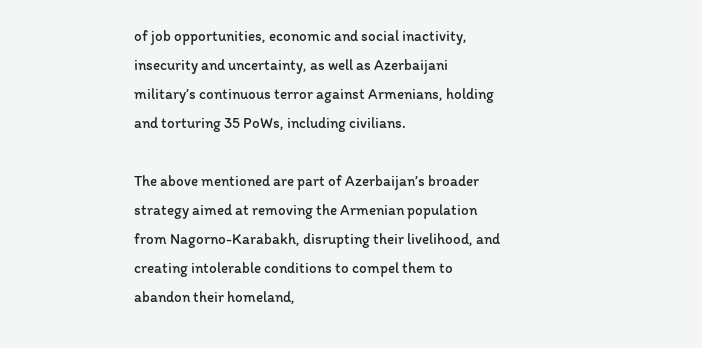of job opportunities, economic and social inactivity, insecurity and uncertainty, as well as Azerbaijani military’s continuous terror against Armenians, holding and torturing 35 PoWs, including civilians.

The above mentioned are part of Azerbaijan’s broader strategy aimed at removing the Armenian population from Nagorno-Karabakh, disrupting their livelihood, and creating intolerable conditions to compel them to abandon their homeland,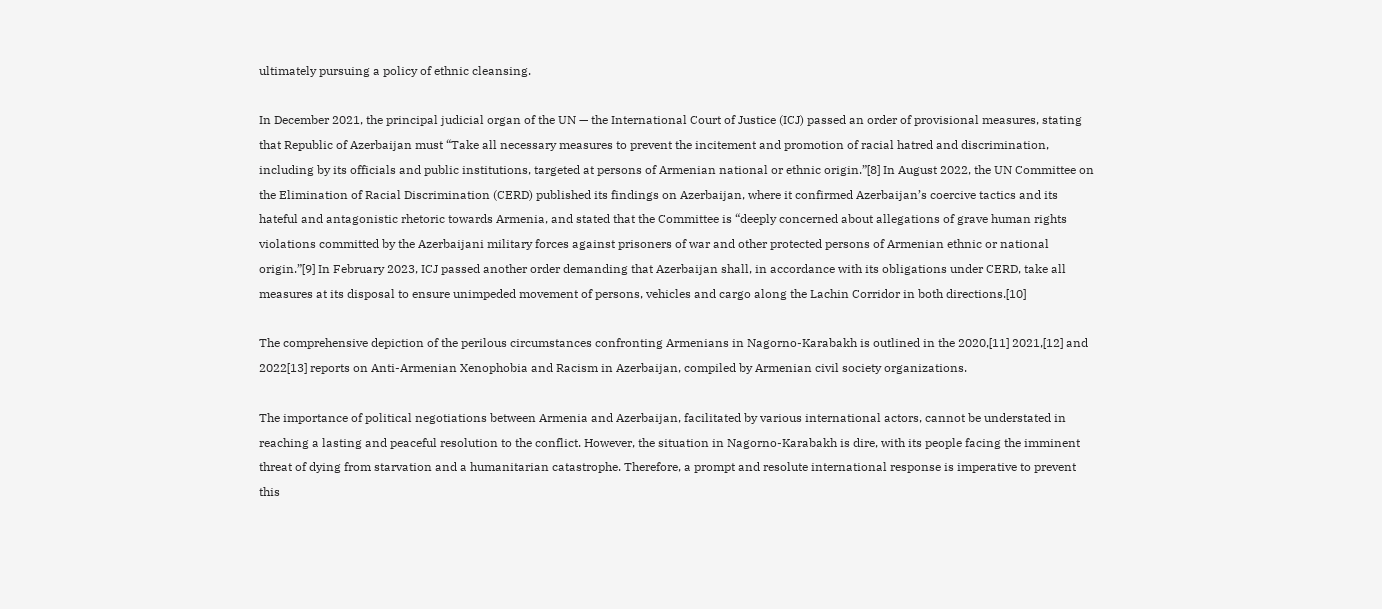ultimately pursuing a policy of ethnic cleansing.

In December 2021, the principal judicial organ of the UN — the International Court of Justice (ICJ) passed an order of provisional measures, stating that Republic of Azerbaijan must “Take all necessary measures to prevent the incitement and promotion of racial hatred and discrimination, including by its officials and public institutions, targeted at persons of Armenian national or ethnic origin.”[8] In August 2022, the UN Committee on the Elimination of Racial Discrimination (CERD) published its findings on Azerbaijan, where it confirmed Azerbaijan’s coercive tactics and its hateful and antagonistic rhetoric towards Armenia, and stated that the Committee is “deeply concerned about allegations of grave human rights violations committed by the Azerbaijani military forces against prisoners of war and other protected persons of Armenian ethnic or national origin.”[9] In February 2023, ICJ passed another order demanding that Azerbaijan shall, in accordance with its obligations under CERD, take all measures at its disposal to ensure unimpeded movement of persons, vehicles and cargo along the Lachin Corridor in both directions.[10]

The comprehensive depiction of the perilous circumstances confronting Armenians in Nagorno-Karabakh is outlined in the 2020,[11] 2021,[12] and 2022[13] reports on Anti-Armenian Xenophobia and Racism in Azerbaijan, compiled by Armenian civil society organizations.

The importance of political negotiations between Armenia and Azerbaijan, facilitated by various international actors, cannot be understated in reaching a lasting and peaceful resolution to the conflict. However, the situation in Nagorno-Karabakh is dire, with its people facing the imminent threat of dying from starvation and a humanitarian catastrophe. Therefore, a prompt and resolute international response is imperative to prevent this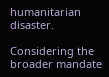humanitarian disaster.

Considering the broader mandate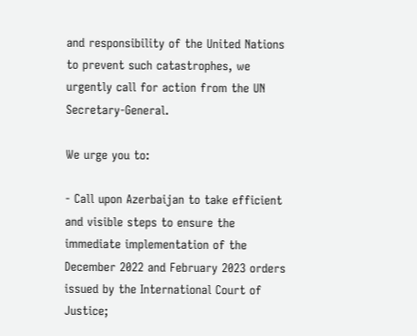and responsibility of the United Nations to prevent such catastrophes, we urgently call for action from the UN Secretary-General.

We urge you to:

- Call upon Azerbaijan to take efficient and visible steps to ensure the immediate implementation of the December 2022 and February 2023 orders issued by the International Court of Justice;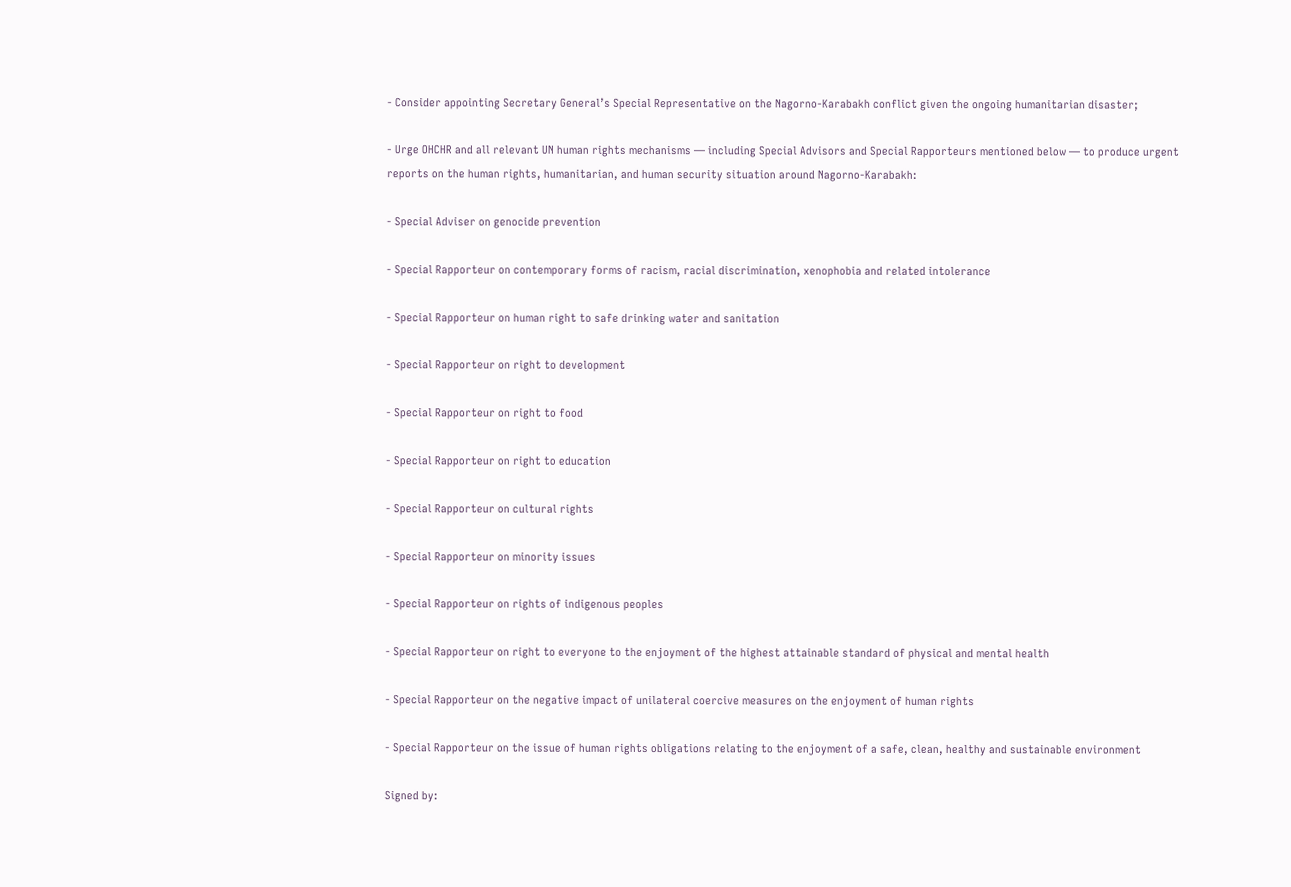- Consider appointing Secretary General’s Special Representative on the Nagorno-Karabakh conflict given the ongoing humanitarian disaster;

- Urge OHCHR and all relevant UN human rights mechanisms — including Special Advisors and Special Rapporteurs mentioned below — to produce urgent reports on the human rights, humanitarian, and human security situation around Nagorno-Karabakh:

- Special Adviser on genocide prevention

- Special Rapporteur on contemporary forms of racism, racial discrimination, xenophobia and related intolerance

- Special Rapporteur on human right to safe drinking water and sanitation

- Special Rapporteur on right to development

- Special Rapporteur on right to food

- Special Rapporteur on right to education

- Special Rapporteur on cultural rights

- Special Rapporteur on minority issues

- Special Rapporteur on rights of indigenous peoples

- Special Rapporteur on right to everyone to the enjoyment of the highest attainable standard of physical and mental health

- Special Rapporteur on the negative impact of unilateral coercive measures on the enjoyment of human rights

- Special Rapporteur on the issue of human rights obligations relating to the enjoyment of a safe, clean, healthy and sustainable environment

Signed by: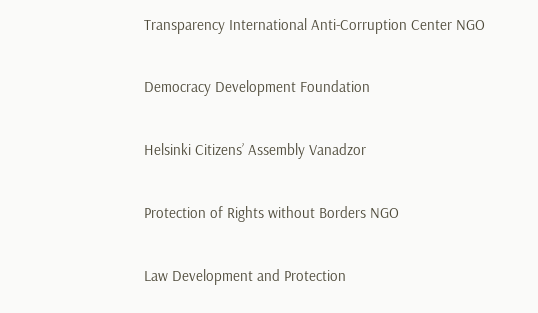Transparency International Anti-Corruption Center NGO

Democracy Development Foundation

Helsinki Citizens’ Assembly Vanadzor

Protection of Rights without Borders NGO

Law Development and Protection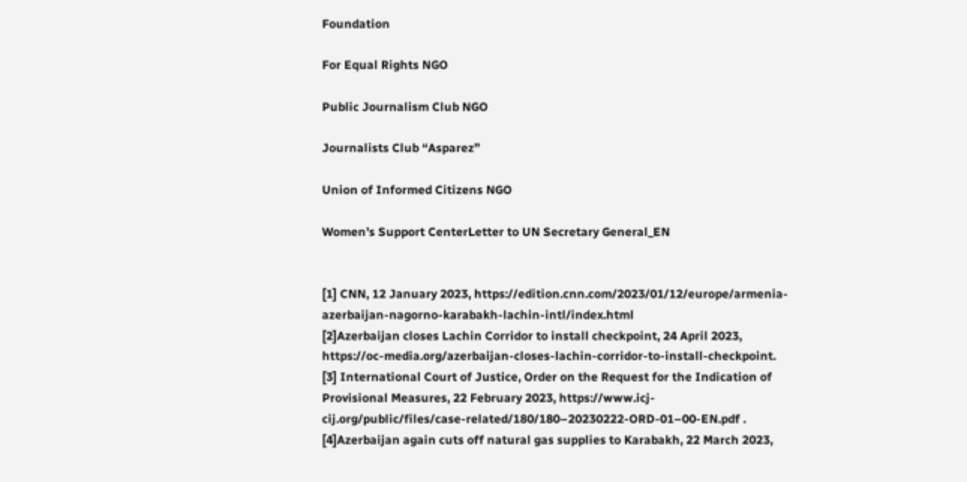Foundation

For Equal Rights NGO

Public Journalism Club NGO

Journalists Club “Asparez”

Union of Informed Citizens NGO

Women’s Support CenterLetter to UN Secretary General_EN


[1] CNN, 12 January 2023, https://edition.cnn.com/2023/01/12/europe/armenia-azerbaijan-nagorno-karabakh-lachin-intl/index.html
[2]Azerbaijan closes Lachin Corridor to install checkpoint, 24 April 2023, https://oc-media.org/azerbaijan-closes-lachin-corridor-to-install-checkpoint.
[3] International Court of Justice, Order on the Request for the Indication of Provisional Measures, 22 February 2023, https://www.icj-cij.org/public/files/case-related/180/180–20230222-ORD-01–00-EN.pdf .
[4]Azerbaijan again cuts off natural gas supplies to Karabakh, 22 March 2023,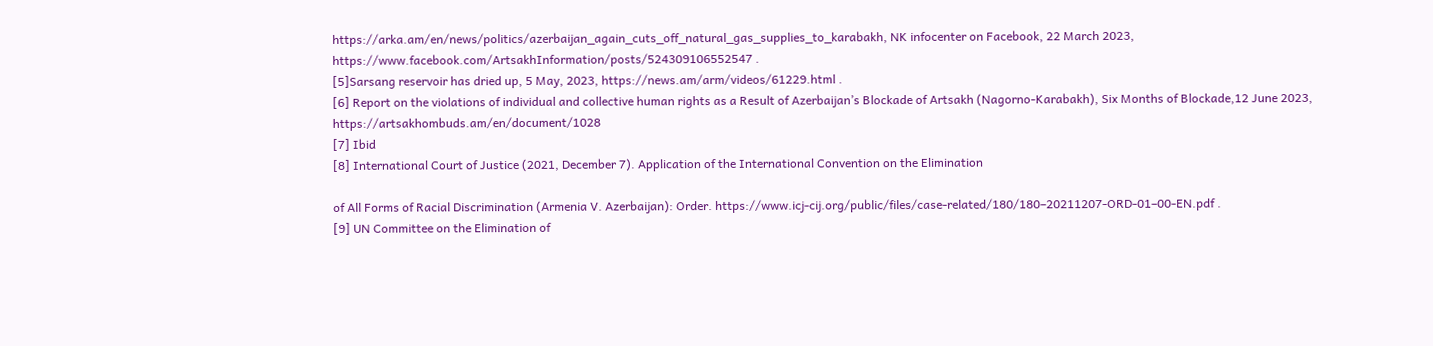https://arka.am/en/news/politics/azerbaijan_again_cuts_off_natural_gas_supplies_to_karabakh, NK infocenter on Facebook, 22 March 2023, https://www.facebook.com/ArtsakhInformation/posts/524309106552547 .
[5]Sarsang reservoir has dried up, 5 May, 2023, https://news.am/arm/videos/61229.html .
[6] Report on the violations of individual and collective human rights as a Result of Azerbaijan’s Blockade of Artsakh (Nagorno-Karabakh), Six Months of Blockade,12 June 2023, https://artsakhombuds.am/en/document/1028
[7] Ibid
[8] International Court of Justice (2021, December 7). Application of the International Convention on the Elimination

of All Forms of Racial Discrimination (Armenia V. Azerbaijan): Order. https://www.icj-cij.org/public/files/case-related/180/180–20211207-ORD-01–00-EN.pdf .
[9] UN Committee on the Elimination of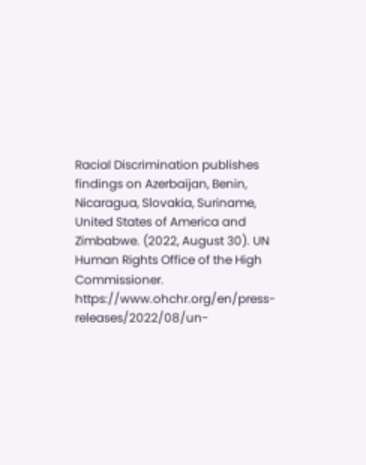Racial Discrimination publishes findings on Azerbaijan, Benin, Nicaragua, Slovakia, Suriname, United States of America and Zimbabwe. (2022, August 30). UN Human Rights Office of the High Commissioner. https://www.ohchr.org/en/press-releases/2022/08/un-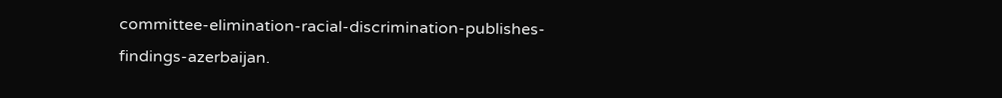committee-elimination-racial-discrimination-publishes-findings-azerbaijan.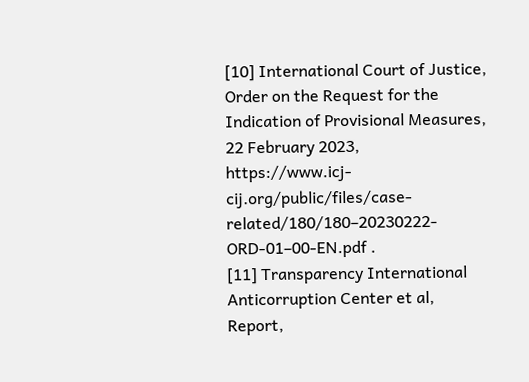[10] International Court of Justice, Order on the Request for the Indication of Provisional Measures, 22 February 2023, https://www.icj-cij.org/public/files/case-related/180/180–20230222-ORD-01–00-EN.pdf .
[11] Transparency International Anticorruption Center et al, Report,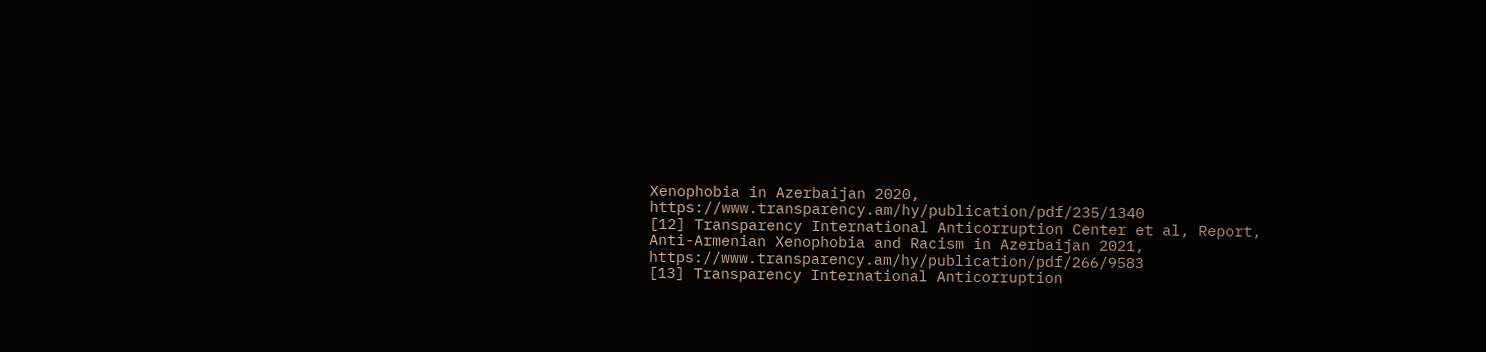Xenophobia in Azerbaijan 2020, https://www.transparency.am/hy/publication/pdf/235/1340
[12] Transparency International Anticorruption Center et al, Report, Anti-Armenian Xenophobia and Racism in Azerbaijan 2021, https://www.transparency.am/hy/publication/pdf/266/9583
[13] Transparency International Anticorruption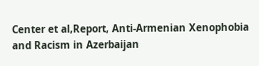Center et al,Report, Anti-Armenian Xenophobia and Racism in Azerbaijan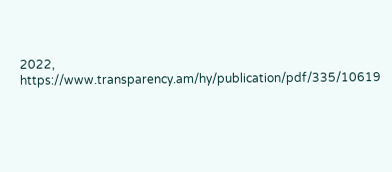2022, https://www.transparency.am/hy/publication/pdf/335/10619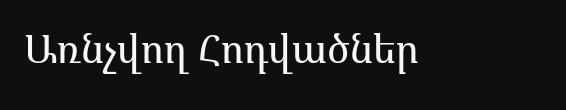Առնչվող Հոդվածներ